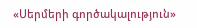«Սերմերի գործակալություն»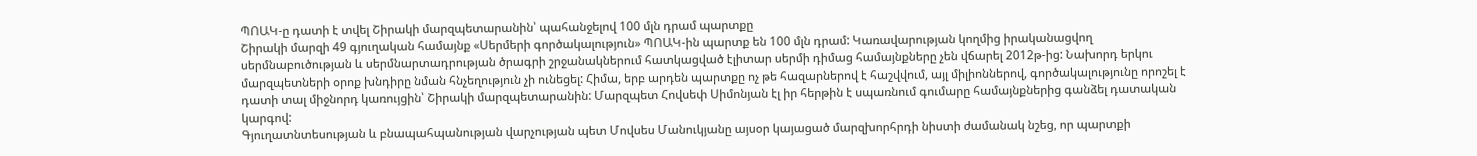ՊՈԱԿ-ը դատի է տվել Շիրակի մարզպետարանին՝ պահանջելով 100 մլն դրամ պարտքը
Շիրակի մարզի 49 գյուղական համայնք «Սերմերի գործակալություն» ՊՈԱԿ-ին պարտք են 100 մլն դրամ: Կառավարության կողմից իրականացվող սերմնաբուծության և սերմնարտադրության ծրագրի շրջանակներում հատկացված էլիտար սերմի դիմաց համայնքները չեն վճարել 2012թ-ից: Նախորդ երկու մարզպետների օրոք խնդիրը նման հնչեղություն չի ունեցել: Հիմա, երբ արդեն պարտքը ոչ թե հազարներով է հաշվվում, այլ միլիոններով, գործակալությունը որոշել է դատի տալ միջնորդ կառույցին՝ Շիրակի մարզպետարանին: Մարզպետ Հովսեփ Սիմոնյան էլ իր հերթին է սպառնում գումարը համայնքներից գանձել դատական կարգով:
Գյուղատնտեսության և բնապահպանության վարչության պետ Մովսես Մանուկյանը այսօր կայացած մարզխորհրդի նիստի ժամանակ նշեց, որ պարտքի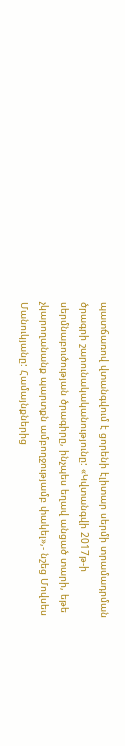պատճառով վտանգվում է ցորենի էլիտար սերմի տրամադրման ծրագրի շարունակականությունը: «Կվտանգվի 2017թ-ի սերմնաբուծության ծրագիրը, ինչպես եղավ անցած տարի, եթե չկարողանանք պարտքն ամբողջությամբ փակել»,- նշեց Մովսես Մանուկյանը: Համայնքներից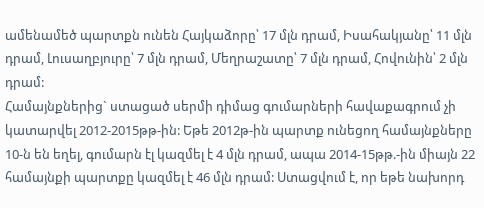ամենամեծ պարտքն ունեն Հայկաձորը՝ 17 մլն դրամ, Իսահակյանը՝ 11 մլն դրամ, Լուսաղբյուրը՝ 7 մլն դրամ, Մեղրաշատը՝ 7 մլն դրամ, Հովունին՝ 2 մլն դրամ:
Համայնքներից` ստացած սերմի դիմաց գումարների հավաքագրում չի կատարվել 2012-2015թթ-ին: Եթե 2012թ-ին պարտք ունեցող համայնքները 10-ն են եղել, գումարն էլ կազմել է 4 մլն դրամ, ապա 2014-15թթ.-ին միայն 22 համայնքի պարտքը կազմել է 46 մլն դրամ: Ստացվում է, որ եթե նախորդ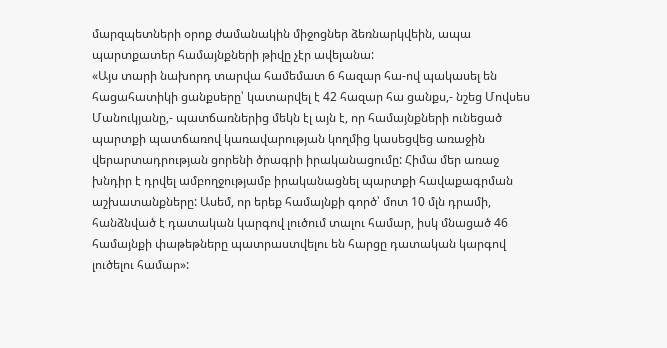մարզպետների օրոք ժամանակին միջոցներ ձեռնարկվեին, ապա պարտքատեր համայնքների թիվը չէր ավելանա:
«Այս տարի նախորդ տարվա համեմատ 6 հազար հա-ով պակասել են հացահատիկի ցանքսերը՝ կատարվել է 42 հազար հա ցանքս,- նշեց Մովսես Մանուկյանը,- պատճառներից մեկն էլ այն է, որ համայնքների ունեցած պարտքի պատճառով կառավարության կողմից կասեցվեց առաջին վերարտադրության ցորենի ծրագրի իրականացումը: Հիմա մեր առաջ խնդիր է դրվել ամբողջությամբ իրականացնել պարտքի հավաքագրման աշխատանքները: Ասեմ, որ երեք համայնքի գործ՝ մոտ 10 մլն դրամի, հանձնված է դատական կարգով լուծում տալու համար, իսկ մնացած 46 համայնքի փաթեթները պատրաստվելու են հարցը դատական կարգով լուծելու համար»: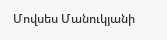Մովսես Մանուկյանի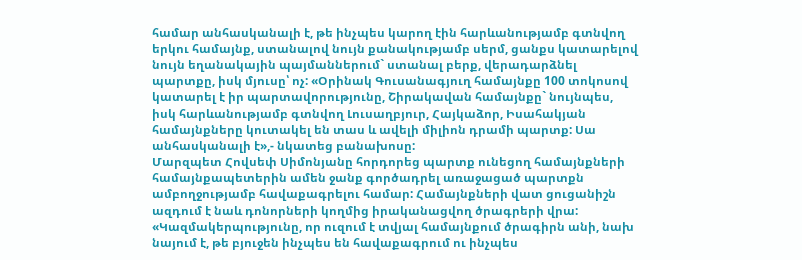համար անհասկանալի է, թե ինչպես կարող էին հարևանությամբ գտնվող երկու համայնք, ստանալով նույն քանակությամբ սերմ, ցանքս կատարելով նույն եղանակային պայմաններում` ստանալ բերք, վերադարձնել պարտքը, իսկ մյուսը՝ ոչ: «Օրինակ Գուսանագյուղ համայնքը 100 տոկոսով կատարել է իր պարտավորությունը, Շիրակավան համայնքը` նույնպես, իսկ հարևանությամբ գտնվող Լուսաղբյուր, Հայկաձոր, Իսահակյան համայնքները կուտակել են տաս և ավելի միլիոն դրամի պարտք: Սա անհասկանալի է»,- նկատեց բանախոսը:
Մարզպետ Հովսեփ Սիմոնյանը հորդորեց պարտք ունեցող համայնքների համայնքապետերին ամեն ջանք գործադրել առաջացած պարտքն ամբողջությամբ հավաքագրելու համար: Համայնքների վատ ցուցանիշն ազդում է նաև դոնորների կողմից իրականացվող ծրագրերի վրա:
«Կազմակերպությունը, որ ուզում է տվյալ համայնքում ծրագիրն անի, նախ նայում է, թե բյուջեն ինչպես են հավաքագրում ու ինչպես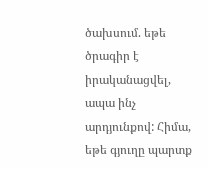ծախսում. եթե ծրագիր է իրականացվել, ապա ինչ արդյունքով: Հիմա, եթե գյուղը պարտք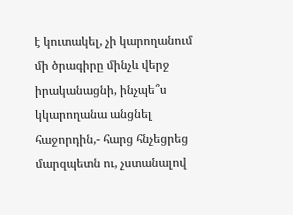է կուտակել, չի կարողանում մի ծրագիրը մինչև վերջ իրականացնի, ինչպե՞ս կկարողանա անցնել հաջորդին,- հարց հնչեցրեց մարզպետն ու, չստանալով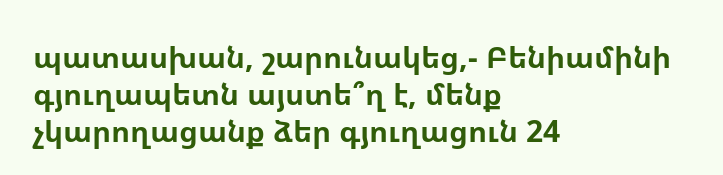պատասխան, շարունակեց,- Բենիամինի գյուղապետն այստե՞ղ է, մենք չկարողացանք ձեր գյուղացուն 24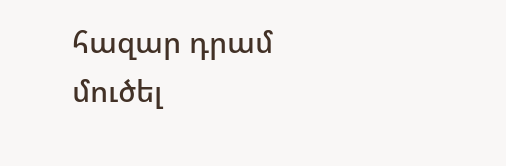հազար դրամ մուծել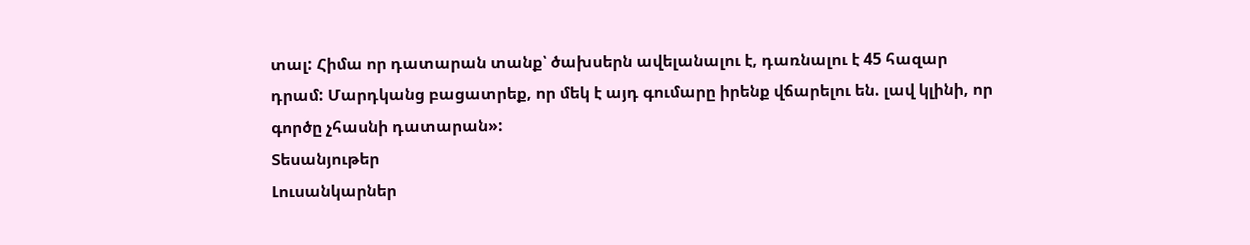տալ: Հիմա որ դատարան տանք՝ ծախսերն ավելանալու է, դառնալու է 45 հազար դրամ: Մարդկանց բացատրեք, որ մեկ է այդ գումարը իրենք վճարելու են. լավ կլինի, որ գործը չհասնի դատարան»:
Տեսանյութեր
Լուսանկարներ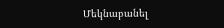Մեկնաբանել